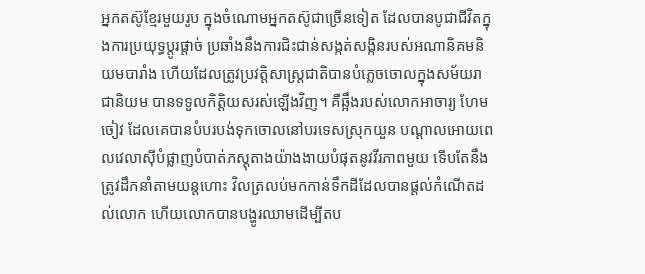អ្នកតស៊ូខ្មែរមួយរូប ក្នុងចំណោមអ្នកតស៊ូជាច្រើនទៀត ដែលបានបូជាជីវិតក្នុងការប្រយុទ្ធប្តូរផ្តាច់ ប្រឆាំងនឹងការជិះជាន់សង្កត់សង្កិនរបស់អណានិគមនិយមបារាំង ហើយដែលត្រូវប្រវត្តិសាស្ត្រជាតិបានបំភ្លេចចោលក្នុងសម័យរាជានិយម បានទទួលកិត្តិយសរស់ឡើងវិញ។ គឺឆ្អឹងរបស់លោកអាចារ្យ ហែម ចៀវ ដែលគេបានបំបរបង់ទុកចោលនៅបរទេសស្រុកយួន បណ្ដាលអោយពេលវេលាស៊ីបំផ្លាញបំបាត់ភស្តុតាងយ៉ាងងាយបំផុតនូវវីរភាពមួយ ទើបតែនឹងត្រូវដឹកនាំតាមយន្តហោះ វិលត្រលប់មកកាន់ទឹកដីដែលបានផ្តល់កំណើតដល់លោក ហើយលោកបានបង្ហូរឈាមដើម្បីតប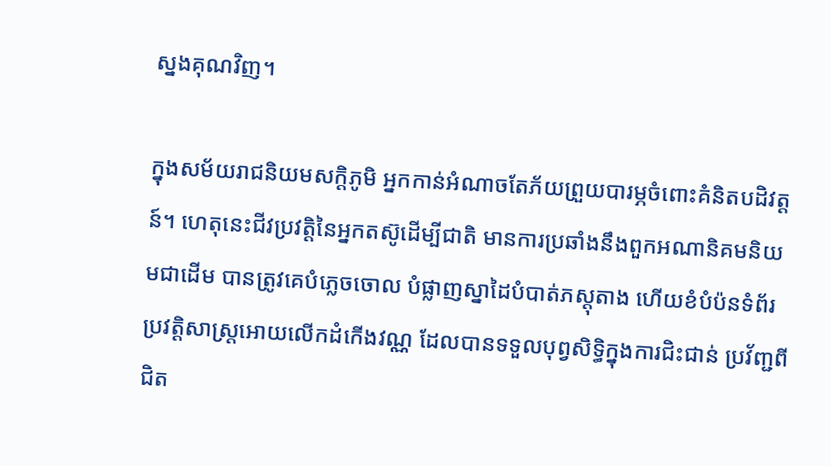ស្នងគុណវិញ។

ក្នុងសម័យរាជនិយមសក្តិភូមិ អ្នកកាន់អំណាចតែភ័យព្រួយបារម្ភចំពោះគំនិតបដិវត្តន៍។ ហេតុនេះជីវប្រវត្តិនៃអ្នកតស៊ូដើម្បីជាតិ មានការប្រឆាំងនឹងពួកអណានិគមនិយមជាដើម បានត្រូវគេបំភ្លេចចោល បំផ្លាញស្នាដៃបំបាត់ភស្តុតាង ហើយខំបំប៉នទំព័រប្រវត្តិសាស្ត្រអោយលើកដំកើងវណ្ណ ដែលបានទទួលបុព្វសិទ្ធិក្នុងការជិះជាន់ ប្រវ័ញ្ជពីជិត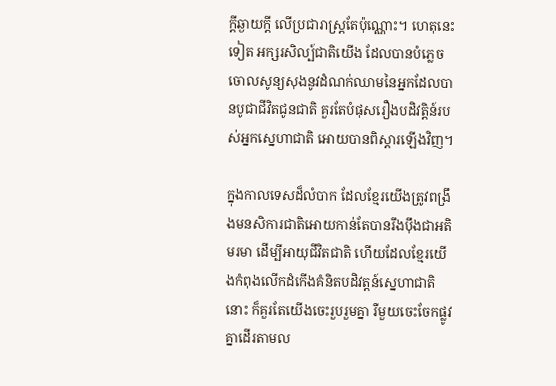ក្តីឆ្ងាយក្តី លើប្រជារាស្ត្រតែប៉ុណ្ណោះ។ ហេតុនេះទៀត អក្សរសិល្ប៍ជាតិយើង ដែលបានបំភ្លេចចោលសូន្យសុងនូវដំណក់ឈាមនៃអ្នកដែលបានបូជាជីវិតជូនជាតិ គួរតែបំផុសរឿងបដិវត្តិន៍របស់អ្នកស្នេហាជាតិ អោយបានពិស្តារឡើងវិញ។

ក្នុងកាលទេសដ៏លំបាក ដែលខ្មែរយើងត្រូវពង្រឹងមនសិការជាតិអោយកាន់តែបានរឹងប៉ឹងជាអតិមរមា ដើម្បីអាយុជីវិតជាតិ ហើយដែលខ្មែរយើងកំពុងលើកដំកើងគំនិតបដិវត្តន៍ស្នេហាជាតិនោះ ក៏គួរតែយើងចេះរួបរួមគ្នា រឺមួយចេះចែកផ្លូវគ្នាដើរតាមល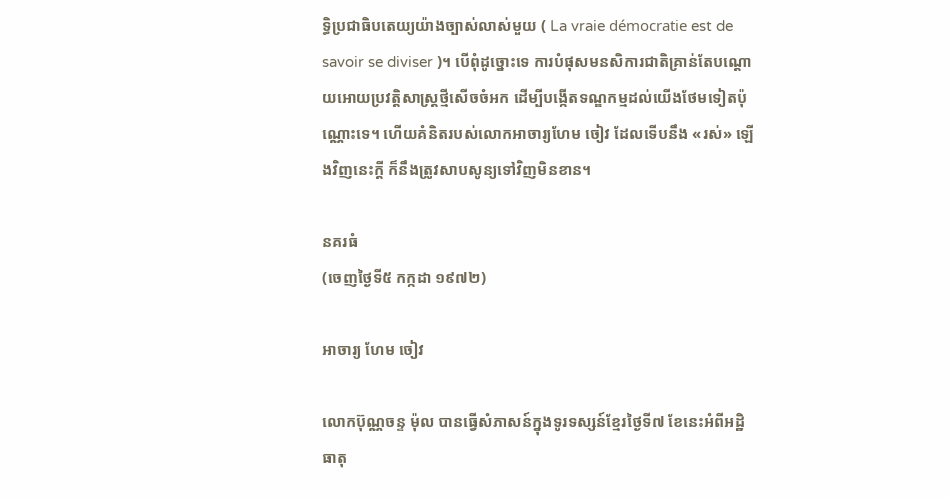ទ្ធិប្រជាធិបតេយ្យយ៉ាងច្បាស់លាស់មួយ ( La vraie démocratie est de savoir se diviser )។ បើពុំដូច្នោះទេ ការបំផុសមនសិការជាតិគ្រាន់តែបណ្ដោយអោយប្រវត្តិសាស្ត្រថ្មីសើចចំអក ដើម្បីបង្កើតទណ្ឌកម្មដល់យើងថែមទៀតប៉ុណ្ណោះទេ។ ហើយគំនិតរបស់លោកអាចារ្យហែម ចៀវ ដែលទើបនឹង «រស់» ឡើងវិញនេះក្តី ក៏នឹងត្រូវសាបសូន្យទៅវិញមិនខាន។

នគរធំ
(ចេញថ្ងៃទី៥ កក្កដា ១៩៧២)

អាចារ្យ ហែម ចៀវ

លោកប៊ុណ្ណចន្ទ ម៉ុល បានធ្វើសំភាសន៍ក្នុងទូរទស្សន៍ខ្មែរថ្ងៃទី៧ ខែនេះអំពីអដ្ឋិធាតុ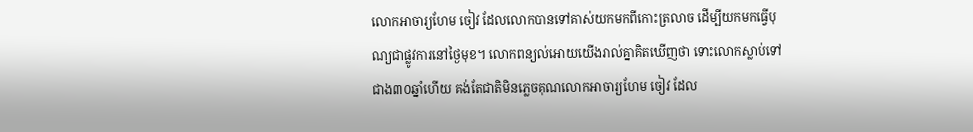លោកអាចារ្យហែម ចៀវ ដែលលោកបានទៅគាស់យកមកពីកោះត្រលាច ដើម្បីយកមកធ្វើបុណ្យជាផ្លូវការនៅថ្ងៃមុខ។ លោកពន្យល់អោយយើងរាល់គ្នាគិតឃើញថា ទោះលោកស្លាប់ទៅជាង៣០ឆ្នាំហើយ គង់តែជាតិមិនភ្លេចគុណលោកអាចារ្យហែម ចៀវ ដែល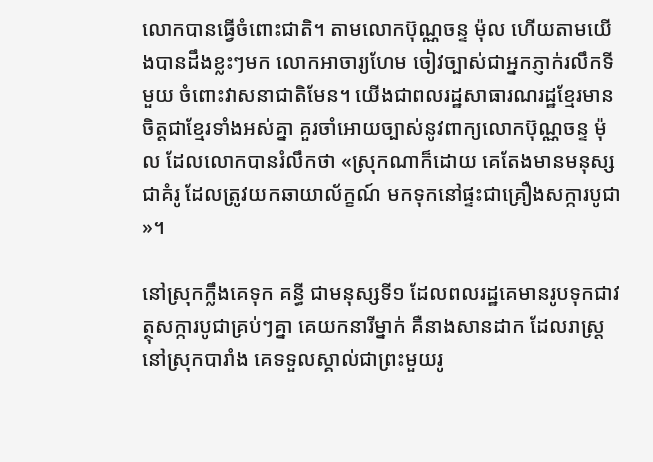លោកបានធ្វើចំពោះជាតិ។ តាមលោកប៊ុណ្ណចន្ទ ម៉ុល ហើយតាមយើងបានដឹងខ្លះៗមក លោកអាចារ្យហែម ចៀវច្បាស់ជាអ្នកភ្ញាក់រលឹកទីមួយ ចំពោះវាសនាជាតិមែន។ យើងជាពលរដ្ឋសាធារណរដ្ឋខ្មែរមានចិត្តជាខ្មែរទាំងអស់គ្នា គួរចាំអោយច្បាស់នូវពាក្យលោកប៊ុណ្ណចន្ទ ម៉ុល ដែលលោកបានរំលឹកថា «ស្រុកណាក៏ដោយ គេតែងមានមនុស្សជាគំរូ ដែលត្រូវយកឆាយាល័ក្ខណ៍ មកទុកនៅផ្ទះជាគ្រឿងសក្ការបូជា»។

នៅស្រុកក្លឹងគេទុក គន្ធី ជាមនុស្សទី១ ដែលពលរដ្ឋគេមានរូបទុកជាវត្ថុសក្ការបូជាគ្រប់ៗគ្នា គេយកនារីម្នាក់ គឺនាងសានដាក ដែលរាស្ត្រនៅស្រុកបារាំង គេទទួលស្គាល់ជាព្រះមួយរូ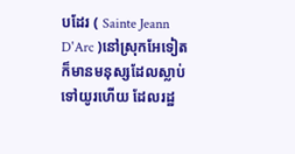បដែរ ( Sainte Jeann D'Arc )នៅស្រុកអែទៀតក៏មានមនុស្សដែលស្លាប់ទៅយូរហើយ ដែលរដ្ឋ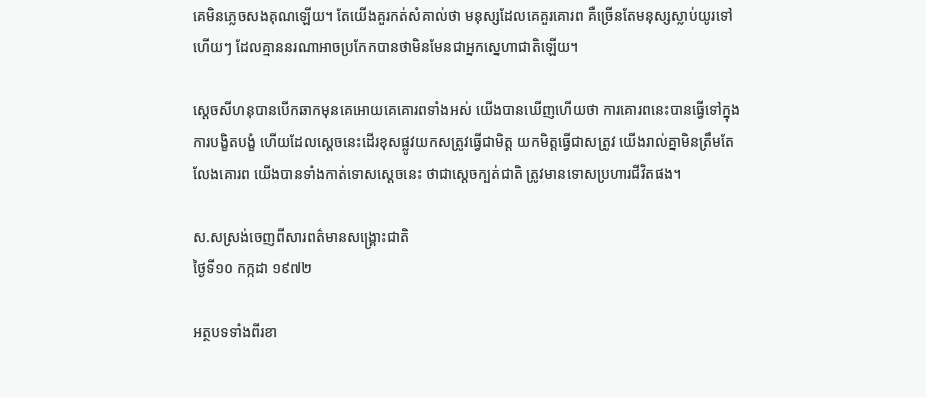គេមិនភ្លេចសងគុណឡើយ។ តែយើងគួរកត់សំគាល់ថា មនុស្សដែលគេគួរគោរព គឺច្រើនតែមនុស្សស្លាប់យូរទៅហើយៗ ដែលគ្មាននរណាអាចប្រកែកបានថាមិនមែនជាអ្នកស្នេហាជាតិឡើយ។

ស្តេចសីហនុបានបើកឆាកមុនគេអោយគេគោរពទាំងអស់ យើងបានឃើញហើយថា ការគោរពនេះបានធ្វើទៅក្នុងការបង្ខិតបង្ខំ ហើយដែលស្តេចនេះដើរខុសផ្លូវយកសត្រូវធ្វើជាមិត្ត យកមិត្តធ្វើជាសត្រូវ យើងរាល់គ្នាមិនត្រឹមតែលែងគោរព យើងបានទាំងកាត់ទោសស្តេចនេះ ថាជាស្តេចក្បត់ជាតិ ត្រូវមានទោសប្រហារជីវិតផង។

ស.សស្រង់ចេញពីសារពត៌មានសង្គ្រោះជាតិ
ថ្ងៃទី១០ កក្កដា ១៩៧២

អត្ថបទទាំងពីរខា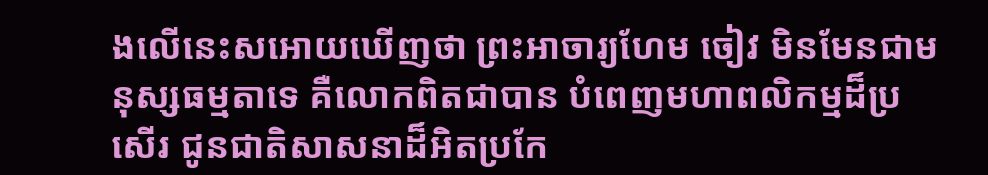ងលើនេះសអោយឃើញថា ព្រះអាចារ្យហែម ចៀវ មិនមែនជាមនុស្សធម្មតាទេ គឺលោកពិតជាបាន បំពេញមហាពលិកម្មដ៏ប្រសើរ ជូនជាតិសាសនាដ៏អិតប្រកែ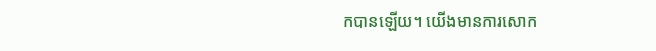កបានឡើយ។ យើងមានការសោក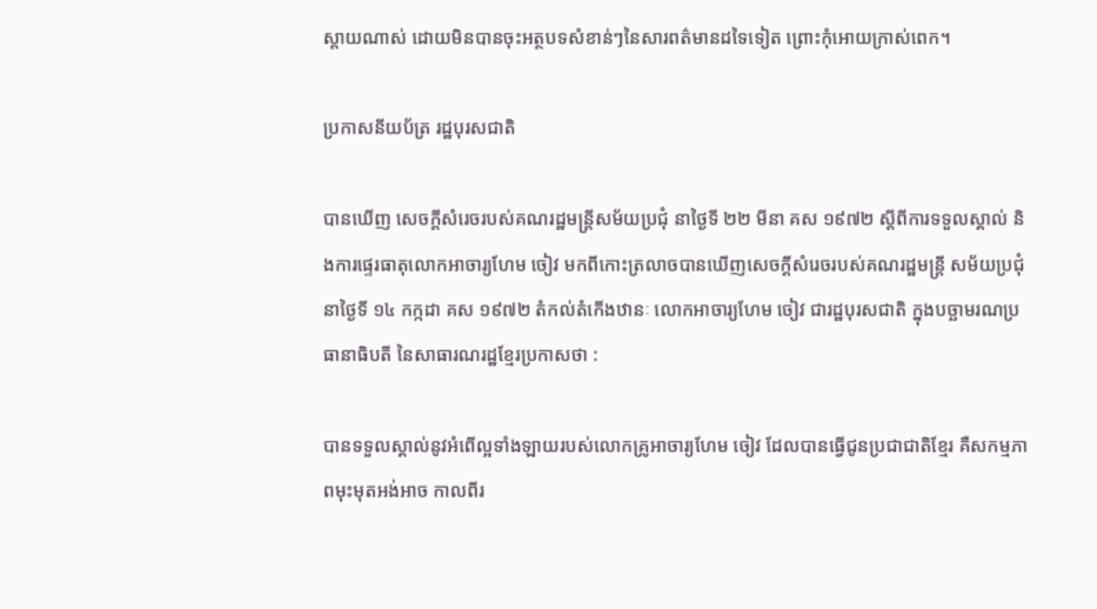ស្តាយណាស់ ដោយមិនបានចុះអត្ថបទសំខាន់ៗនៃសារពត៌មានដទៃទៀត ព្រោះកុំអោយក្រាស់ពេក។

ប្រកាសនីយប័ត្រ រដ្ឋបុរសជាតិ

បានឃើញ សេចក្តីសំរេចរបស់គណរដ្ឋមន្ត្រីសម័យប្រជុំ នាថ្ងៃទី ២២ មីនា គស ១៩៧២ ស្តីពីការទទួលស្គាល់ និងការផ្ទេរធាតុលោកអាចារ្យហែម ចៀវ មកពីកោះត្រលាចបានឃើញសេចក្ដីសំរេចរបស់គណរដ្ឋមន្ត្រី សម័យប្រជុំនាថ្ងៃទី ១៤ កក្កដា គស ១៩៧២ តំកល់តំកើងឋានៈ លោកអាចារ្យហែម ចៀវ ជារដ្ឋបុរសជាតិ ក្នុងបច្ឆាមរណប្រធានាធិបតី នៃសាធារណរដ្ឋខ្មែរប្រកាសថា :

បានទទួលស្គាល់នូវអំពើល្អទាំងឡាយរបស់លោកគ្រូអាចារ្យហែម ចៀវ ដែលបានធ្វើជូនប្រជាជាតិខ្មែរ គឺសកម្មភាពមុះមុតអង់អាច កាលពីរ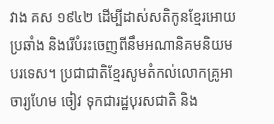វាង គស ១៩៤២ ដើម្បីដាស់សតិកូនខ្មែរអោយប្រឆាំង និងរើបំរះចេញពីនឹមអណានិគមនិយមបរទេស។ ប្រជាជាតិខ្មែរសូមតំកល់លោកគ្រូអាចារ្យហែម ចៀវ ទុកជារដ្ឋបុរសជាតិ និង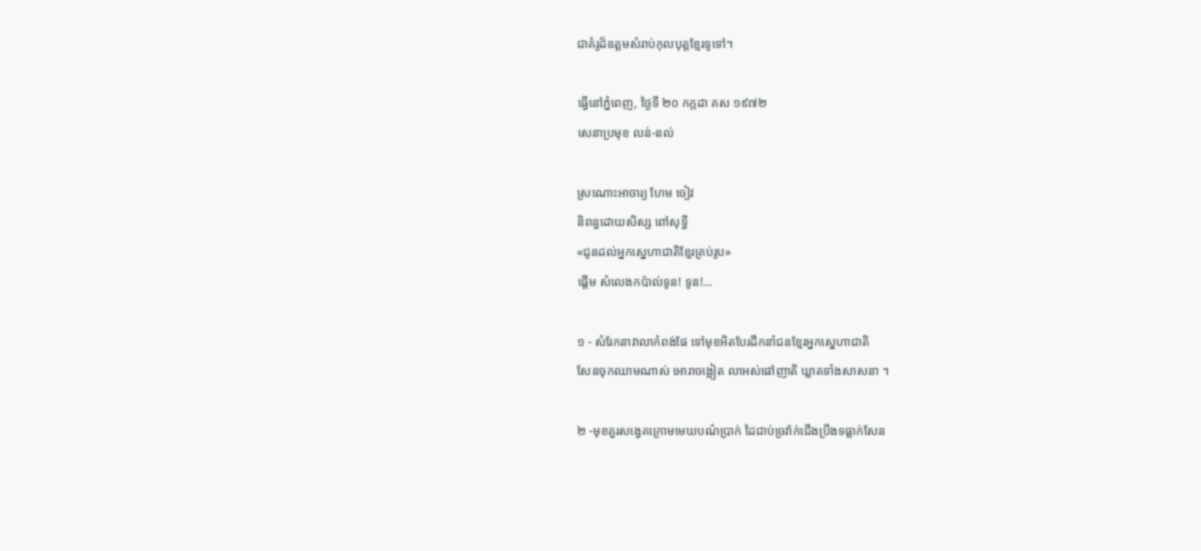ជាគំរូដ៏ឧត្តមសំរាប់កុលបុត្តខ្មែរទូទៅ។

ធ្វើនៅភ្នំពេញ, ថ្ងៃទី ២០ កក្កដា គស ១៩៧២
សេនាប្រមុខ លន់-នល់

ស្រណោះអាចារ្យ ហែម ចៀវ
និពន្ធដោយសិស្ស ពៅសុទ្ធី
«ជូនដល់អ្នកស្នេហាជាតិខ្មែរគ្រប់រូប»
ផ្តើម សំលេងកប៉ាល់ទូន! ទូន!...

១ - សំរែកនាវាលាកំពង់ផែ ទៅមុខអិតបែរដឹកនាំជនខ្មែរអ្នកស្នេហាជាតិ
សែនចុកឈាមណាស់ អោរាចង្អៀត លាអស់ផៅញាតិ ឃ្លាតទាំងសាសនា ។

២ -មុខគួរសង្វេគក្រោមមេឃបណ៌ប្រាក់ ដៃជាប់ច្រវ៉ាក់ជើងប្រឹងទធ្លាក់សែន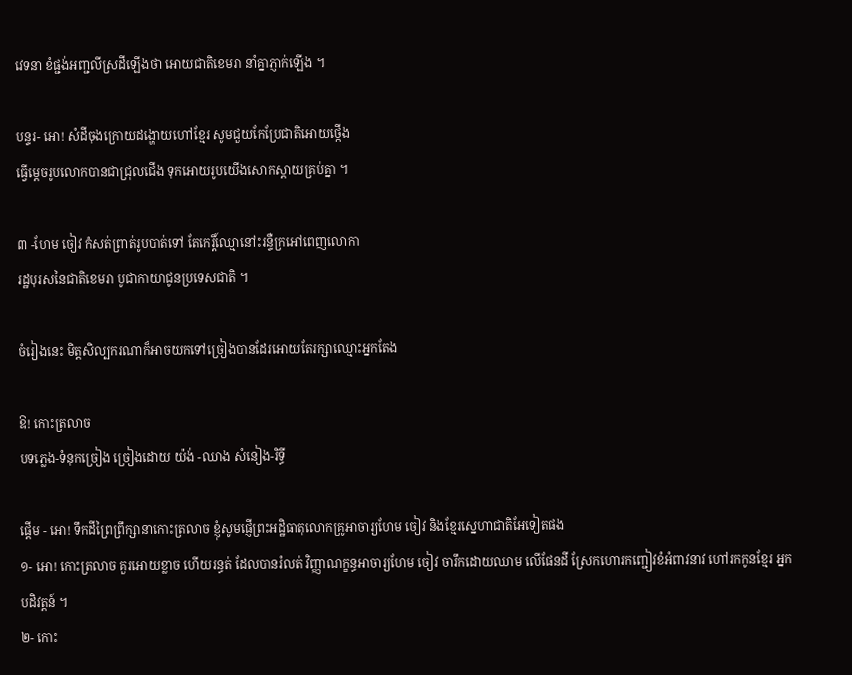វេទនា ខំផ្ជង់អញ្ជលីស្រដីឡើងថា អោយជាតិខេមរា នាំគ្នាភ្ញាក់ឡើង ។

បន្ទរ- អោ! សំដីចុងក្រោយដង្ហោយហៅខ្មែរ សូមជួយកែប្រែជាតិអោយថ្កើង
ធ្វើម្តេចរូបលោកបានជាជ្រុលជើង ទុកអោយរូបយើងសោកស្តាយគ្រប់គ្នា ។

៣ -ហែម ចៀវ កំសត់ព្រាត់រូបបាត់ទៅ តែកេរ្តិ៍ឈ្មោនៅះរន្ទឺក្រអៅពេញលោកា
រដ្ឋបុរសនៃជាតិខេមរា បូជាកាយាជូនប្រទេសជាតិ ។

ចំរៀងនេះ មិត្តសិល្បករណាក៏អាចយកទៅច្រៀងបានដែរអោយតែរក្សាឈ្មោះអ្នកតែង

ឱ! កោះត្រលាច
បទភ្លេង-ទំនុកច្រៀង ច្រៀងដោយ យ៉ង់ -ឈាង សំនៀង-រិទ្ធី

ផ្តើម - អោ! ទឹកដីព្រៃព្រឹក្សានាកោះត្រលាច ខ្ញុំសូមផ្ញើព្រះអដ្ឋិធាតុលោកគ្រូអាចារ្យហែម ចៀវ និងខ្មែរស្នេហាជាតិអែទៀតផង
១- អោ! កោះត្រលាច គួរអោយខ្លាច ហើយរន្ធត់ ដែលបានរំលត់ វិញ្ញាណក្ខន្ធអាចារ្យហែម ចៀវ ចារឹកដោយឈាម លើផែនដី ស្រែកហោរកញ្ជៀវខំអំពាវនាវ ហៅរកកូនខ្មែរ អ្នកបដិវត្តន៍ ។
២- កោះ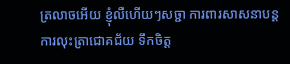ត្រលាចអើយ ខ្ញុំលឺហើយៗសច្ជា ការពារសាសនាបន្តការលុះត្រាជោគជ័យ ទឹកចិត្ត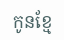កូនខ្មែ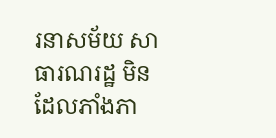រនាសម័យ សាធារណរដ្ឋ មិនដែលភាំងភា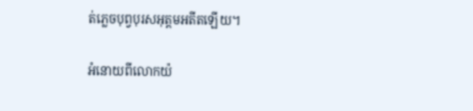ត់ភ្លេចបុព្វបុរសអុត្តមអតីតឡើយ។

អំនោយពីលោកយ៉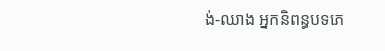ង់-ឈាង អ្នកនិពន្ធបទភេ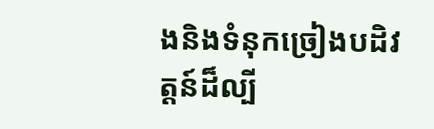ងនិងទំនុកច្រៀងបដិវត្តន៍ដ៏ល្បី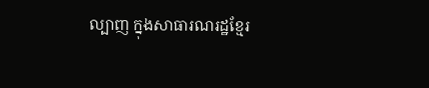ល្បាញ ក្នុងសាធារណរដ្ឋខ្មែរ